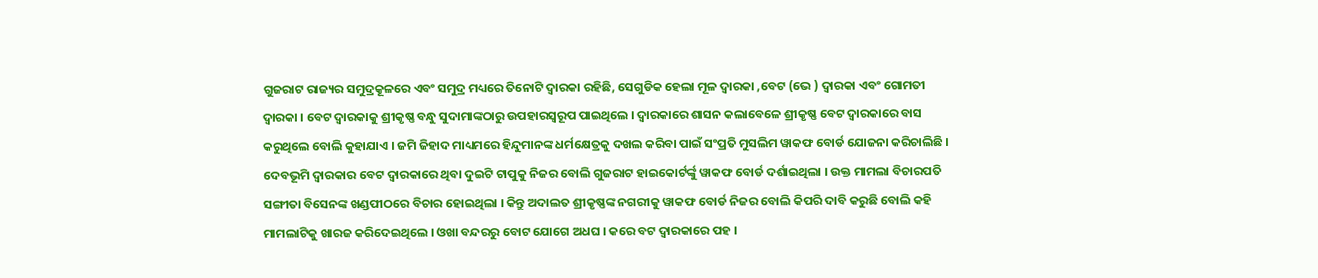ଗୁଜରାଟ ରାଜ୍ୟର ସମୁଦ୍ରକୂଳରେ ଏବଂ ସମୁଦ୍ର ମଧ୍ୟରେ ତିନୋଟି ଦ୍ୱାରକା ରହିଛି, ସେଗୁଡିକ ହେଲା ମୂଳ ଦ୍ୱାରକା ,ବେଟ (ଭେ ) ଦ୍ୱାରକା ଏବଂ ଗୋମତୀ ଦ୍ୱାରକା । ବେଟ ଦ୍ୱାରକାକୁ ଶ୍ରୀକୃଷ୍ଣ ବନ୍ଧୁ ସୁଦାମାଙ୍କଠାରୁ ଉପହାରସ୍ୱରୂପ ପାଇଥିଲେ । ଦ୍ୱାରକାରେ ଶାସନ କଲାବେଳେ ଶ୍ରୀକୃଷ୍ଣ ବେଟ ଦ୍ୱାରକାରେ ବାସ କରୁଥିଲେ ବୋଲି କୁହାଯାଏ । ଜମି ଜିହାଦ ମାଧ୍ୟମରେ ହିନ୍ଦୁମାନଙ୍କ ଧର୍ମକ୍ଷେତ୍ରକୁ ଦଖଲ କରିବା ପାଇଁ ସଂପ୍ରତି ମୁସଲିମ ୱାକଫ ବୋର୍ଡ ଯୋଜନା କରିଚାଲିଛି । ଦେବଭୂମି ଦ୍ୱାରକାର ବେଟ ଦ୍ୱାରକାରେ ଥିବା ଦୁଇଟି ଟାପୁକୁ ନିଜର ବୋଲି ଗୁଜରାଟ ହାଇକୋର୍ଟର୍ଙ୍କୁ ୱାକଫ ବୋର୍ଡ ଦର୍ଶାଇଥିଲା । ଉକ୍ତ ମାମଲା ବିଚାରପତି ସଙ୍ଗୀତା ବିସେନଙ୍କ ଖଣ୍ଡପୀଠରେ ବିଚାର ହୋଇଥିଲା । କିନ୍ତୁ ଅଦାଲତ ଶ୍ରୀକୃଷ୍ଣଙ୍କ ନଗରୀକୁ ୱାକଫ ବୋର୍ଡ ନିଜର ବୋଲି କିପରି ଦାବି କରୁଛି ବୋଲି କହି ମାମଲାଟିକୁ ଖାରଜ କରିଦେଇଥିଲେ । ଓଖା ବନ୍ଦରରୁ ବୋଟ ଯୋଗେ ଅଧଘ । କରେ ବଟ ଦ୍ୱାରକାରେ ପହ ।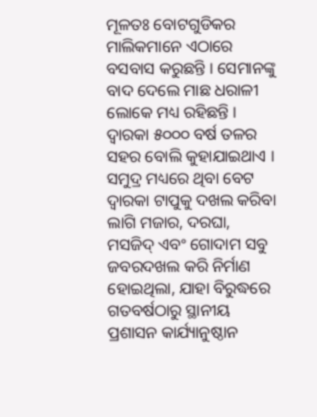ମୂଳତଃ ବୋଟଗୁଡିକର ମାଲିକମାନେ ଏଠାରେ ବସବାସ କରୁଛନ୍ତି । ସେମାନଙ୍କୁ ବାଦ ଦେଲେ ମାଛ ଧରାଳୀ ଲୋକେ ମଧ୍ୟ ରହିଛନ୍ତି ।
ଦ୍ୱାରକା ୫୦୦୦ ବର୍ଷ ତଳର ସହର ବୋଲି କୁହାଯାଇଥାଏ । ସମୁଦ୍ର ମଧ୍ୟରେ ଥିବା ବେଟ ଦ୍ୱାରକା ଟାପୁକୁ ଦଖଲ କରିବା ଲାଗି ମଜାର, ଦରଘା, ମସଜିଦ୍ ଏବଂ ଗୋଦାମ ସବୁ ଜବରଦଖଲ କରି ନିର୍ମାଣ ହୋଇଥିଲା, ଯାହା ବିରୁଦ୍ଧରେ ଗତବର୍ଷଠାରୁ ସ୍ଥାନୀୟ ପ୍ରଶାସନ କାର୍ଯ୍ୟାନୁଷ୍ଠାନ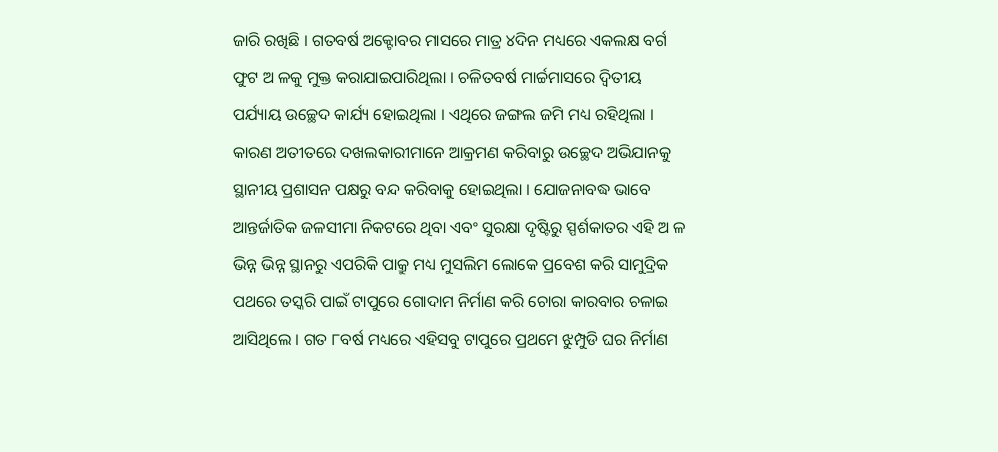ଜାରି ରଖିଛି । ଗତବର୍ଷ ଅକ୍ଟୋବର ମାସରେ ମାତ୍ର ୪ଦିନ ମଧ୍ୟରେ ଏକଲକ୍ଷ ବର୍ଗ ଫୁଟ ଅ ଳକୁ ମୁକ୍ତ କରାଯାଇପାରିଥିଲା । ଚଳିତବର୍ଷ ମାର୍ଚ୍ଚମାସରେ ଦ୍ୱିତୀୟ ପର୍ଯ୍ୟାୟ ଉଚ୍ଛେଦ କାର୍ଯ୍ୟ ହୋଇଥିଲା । ଏଥିରେ ଜଙ୍ଗଲ ଜମି ମଧ୍ୟ ରହିଥିଲା । କାରଣ ଅତୀତରେ ଦଖଲକାରୀମାନେ ଆକ୍ରମଣ କରିବାରୁ ଉଚ୍ଛେଦ ଅଭିଯାନକୁ ସ୍ଥାନୀୟ ପ୍ରଶାସନ ପକ୍ଷରୁ ବନ୍ଦ କରିବାକୁ ହୋଇଥିଲା । ଯୋଜନାବଦ୍ଧ ଭାବେ ଆନ୍ତର୍ଜାତିକ ଜଳସୀମା ନିକଟରେ ଥିବା ଏବଂ ସୁରକ୍ଷା ଦୃଷ୍ଟିରୁ ସ୍ପର୍ଶକାତର ଏହି ଅ ଳ ଭିନ୍ନ ଭିନ୍ନ ସ୍ଥାନରୁ ଏପରିକି ପାକ୍ରୁ ମଧ୍ୟ ମୁସଲିମ ଲୋକେ ପ୍ରବେଶ କରି ସାମୁଦ୍ରିକ ପଥରେ ତସ୍କରି ପାଇଁ ଟାପୁରେ ଗୋଦାମ ନିର୍ମାଣ କରି ଚୋରା କାରବାର ଚଳାଇ ଆସିଥିଲେ । ଗତ ୮ବର୍ଷ ମଧ୍ୟରେ ଏହିସବୁ ଟାପୁରେ ପ୍ରଥମେ ଝୁମ୍ପୁଡି ଘର ନିର୍ମାଣ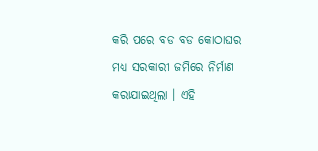କରି ପରେ ବଡ ବଡ କୋଠାଘର ମଧ୍ୟ ସରକାରୀ ଜମିରେ ନିର୍ମାଣ କରାଯାଇଥିଲା । ଏହି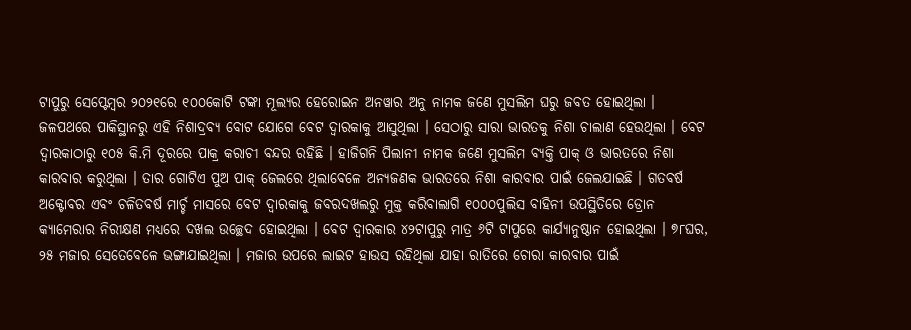ଟାପୁରୁ ସେପ୍ଟେମ୍ବର ୨୦୨୧ରେ ୧୦୦କୋଟି ଟଙ୍କା ମୂଲ୍ୟର ହେରୋଇନ ଅନୱାର ଅନୁ ନାମକ ଜଣେ ମୁସଲିମ ଘରୁ ଜବତ ହୋଇଥିଲା ।
ଜଳପଥରେ ପାକିସ୍ଥାନରୁ ଏହି ନିଶାଦ୍ରବ୍ୟ ବୋଟ ଯୋଗେ ବେଟ ଦ୍ୱାରକାକୁ ଆସୁଥିଲା । ସେଠାରୁ ସାରା ଭାରତକୁ ନିଶା ଚାଲାଣ ହେଉଥିଲା । ବେଟ ଦ୍ୱାରକାଠାରୁ ୧୦୫ କି.ମି ଦୂରରେ ପାକ୍ର କରାଚୀ ବନ୍ଦର ରହିଛି । ହାଜିଗନି ପିଲାନୀ ନାମକ ଜଣେ ମୁସଲିମ ବ୍ୟକ୍ତି ପାକ୍ ଓ ଭାରତରେ ନିଶା କାରବାର କରୁଥିଲା । ତାର ଗୋଟିଏ ପୁଅ ପାକ୍ ଜେଲରେ ଥିଲାବେଳେ ଅନ୍ୟଜଣକ ଭାରତରେ ନିଶା କାରବାର ପାଇଁ ଜେଲଯାଇଛି । ଗତବର୍ଷ ଅକ୍ଟୋବର ଏବଂ ଚଳିତବର୍ଷ ମାର୍ଚ୍ଚ ମାସରେ ବେଟ ଦ୍ୱାରକାକୁ ଜବରଦଖଲରୁ ମୁକ୍ତ କରିବାଲାଗି ୧୦୦୦ପୁଲିସ ବାହିନୀ ଉପସ୍ଥିତିରେ ଡ୍ରୋନ କ୍ୟାମେରାର ନିରୀକ୍ଷଣ ମଧ୍ୟରେ ଦଖଲ ଉଚ୍ଛେଦ ହୋଇଥିଲା । ବେଟ ଦ୍ୱାରକାର ୪୨ଟାପୁରୁ ମାତ୍ର ୬ଟି ଟାପୁରେ କାର୍ଯ୍ୟାନୁଷ୍ଠାନ ହୋଇଥିଲା । ୭୮ଘର, ୨୫ ମଜାର ସେତେବେଳେ ଭଙ୍ଗାଯାଇଥିଲା । ମଜାର ଉପରେ ଲାଇଟ ହାଉସ ରହିଥିଲା ଯାହା ରାତିରେ ଚୋରା କାରବାର ପାଇଁ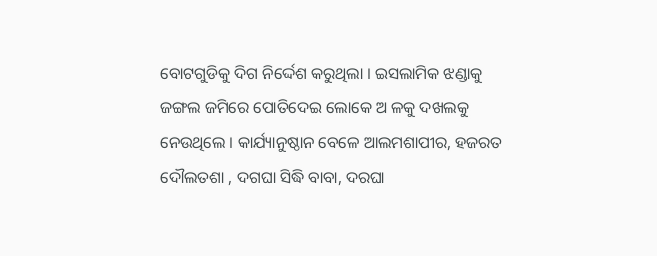ବୋଟଗୁଡିକୁ ଦିଗ ନିର୍ଦ୍ଦେଶ କରୁଥିଲା । ଇସଲାମିକ ଝଣ୍ଡାକୁ ଜଙ୍ଗଲ ଜମିରେ ପୋତିଦେଇ ଲୋକେ ଅ ଳକୁ ଦଖଲକୁ ନେଉଥିଲେ । କାର୍ଯ୍ୟାନୁଷ୍ଠାନ ବେଳେ ଆଲମଶାପୀର, ହଜରତ ଦୌଲତଶା , ଦଗଘା ସିଦ୍ଧି ବାବା, ଦରଘା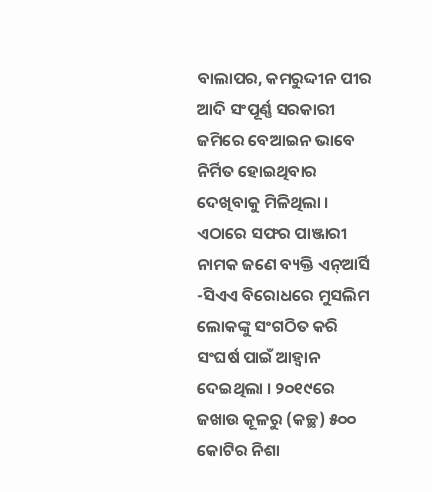ବାଲାପର, କମରୁଦ୍ଦୀନ ପୀର ଆଦି ସଂପୂର୍ଣ୍ଣ ସରକାରୀ ଜମିରେ ବେଆଇନ ଭାବେ ନିର୍ମିତ ହୋଇଥିବାର ଦେଖିବାକୁ ମିଳିଥିଲା । ଏଠାରେ ସଫର ପାଞ୍ଜାରୀ ନାମକ ଜଣେ ବ୍ୟକ୍ତି ଏନ୍ଆର୍ସି -ସିଏଏ ବିରୋଧରେ ମୁସଲିମ ଲୋକଙ୍କୁ ସଂଗଠିତ କରି ସଂଘର୍ଷ ପାଇଁ ଆହ୍ୱାନ ଦେଇଥିଲା । ୨୦୧୯ରେ ଜଖାଉ କୂଳରୁ (କଚ୍ଛ) ୫୦୦ କୋଟିର ନିଶା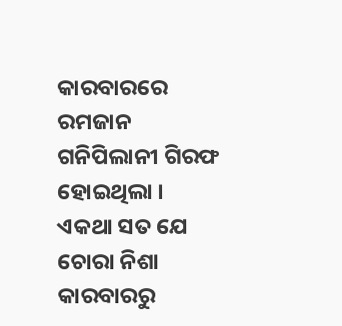କାରବାରରେ ରମଜାନ ଗନିପିଲାନୀ ଗିରଫ ହୋଇଥିଲା ।
ଏକଥା ସତ ଯେ ଚୋରା ନିଶା କାରବାରରୁ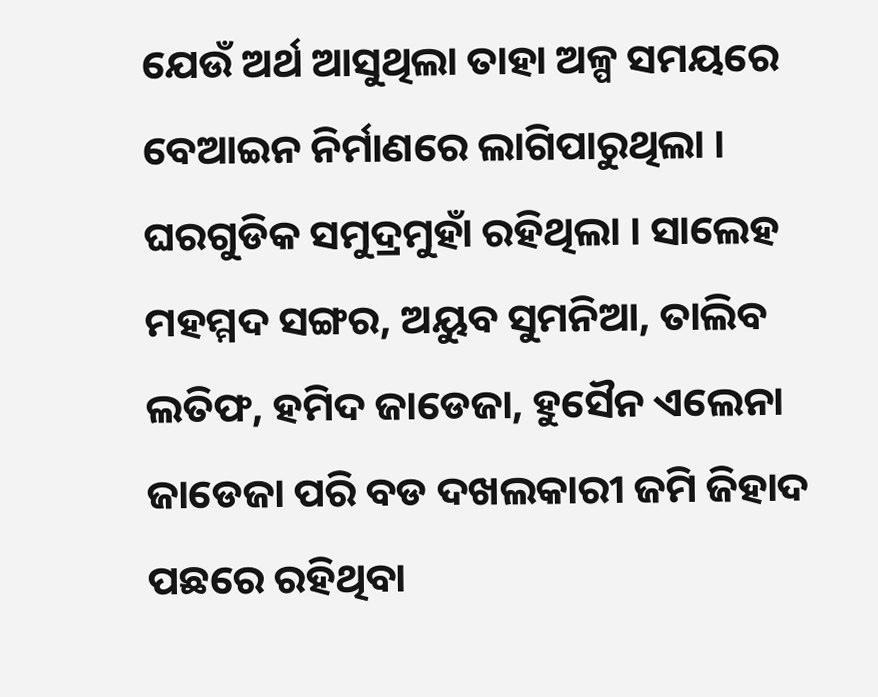ଯେଉଁ ଅର୍ଥ ଆସୁଥିଲା ତାହା ଅଳ୍ପ ସମୟରେ ବେଆଇନ ନିର୍ମାଣରେ ଲାଗିପାରୁଥିଲା । ଘରଗୁଡିକ ସମୁଦ୍ରମୁହାଁ ରହିଥିଲା । ସାଲେହ ମହମ୍ମଦ ସଙ୍ଗର, ଅୟୁବ ସୁମନିଆ, ତାଲିବ ଲତିଫ, ହମିଦ ଜାଡେଜା, ହୁସୈନ ଏଲେନା ଜାଡେଜା ପରି ବଡ ଦଖଲକାରୀ ଜମି ଜିହାଦ ପଛରେ ରହିଥିବା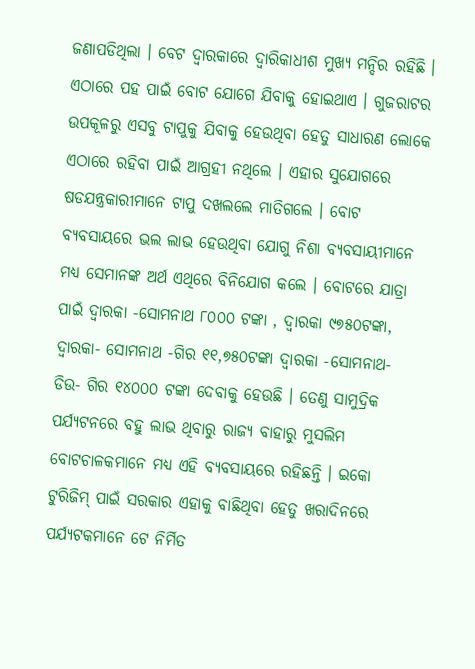ଜଣାପଡିଥିଲା । ବେଟ ଦ୍ୱାରକାରେ ଦ୍ୱାରିକାଧୀଶ ମୁଖ୍ୟ ମନ୍ଦିର ରହିଛି । ଏଠାରେ ପହ ପାଇଁ ବୋଟ ଯୋଗେ ଯିବାକୁ ହୋଇଥାଏ । ଗୁଜରାଟର ଉପକୂଳରୁ ଏସବୁ ଟାପୁକୁ ଯିବାକୁ ହେଉଥିବା ହେତୁ ସାଧାରଣ ଲୋକେ ଏଠାରେ ରହିବା ପାଇଁ ଆଗ୍ରହୀ ନଥିଲେ । ଏହାର ସୁଯୋଗରେ ଷଡଯନ୍ତ୍ରକାରୀମାନେ ଟାପୁ ଦଖଲଲେ ମାତିଗଲେ । ବୋଟ ବ୍ୟବସାୟରେ ଭଲ ଲାଭ ହେଉଥିବା ଯୋଗୁ ନିଶା ବ୍ୟବସାୟୀମାନେ ମଧ୍ୟ ସେମାନଙ୍କ ଅର୍ଥ ଏଥିରେ ବିନିଯୋଗ କଲେ । ବୋଟରେ ଯାତ୍ରା ପାଇଁ ଦ୍ୱାରକା -ସୋମନାଥ ୮୦୦୦ ଟଙ୍କା , ଦ୍ୱାରକା ୯୭୫୦ଟଙ୍କା, ଦ୍ୱାରକା- ସୋମନାଥ -ଗିର ୧୧,୭୫୦ଟଙ୍କା ଦ୍ୱାରକା -ସୋମନାଥ- ଡିଉ- ଗିର ୧୪୦୦୦ ଟଙ୍କା ଦେବାକୁ ହେଉଛି । ତେଣୁ ସାମୁଦ୍ରିକ ପର୍ଯ୍ୟଟନରେ ବହୁ ଲାଭ ଥିବାରୁ ରାଜ୍ୟ ବାହାରୁ ମୁସଲିମ ବୋଟଚାଳକମାନେ ମଧ୍ୟ ଏହି ବ୍ୟବସାୟରେ ରହିଛନ୍ତି । ଇକୋ ଟୁରିଜିମ୍ ପାଇଁ ସରକାର ଏହାକୁ ବାଛିଥିବା ହେତୁ ଖରାଦିନରେ ପର୍ଯ୍ୟଟକମାନେ ଟେ ନିର୍ମିତ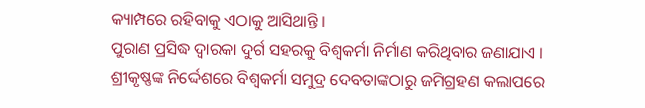କ୍ୟାମ୍ପରେ ରହିବାକୁ ଏଠାକୁ ଆସିଥାନ୍ତି ।
ପୁରାଣ ପ୍ରସିଦ୍ଧ ଦ୍ୱାରକା ଦୁର୍ଗ ସହରକୁ ବିଶ୍ୱକର୍ମା ନିର୍ମାଣ କରିଥିବାର ଜଣାଯାଏ । ଶ୍ରୀକୃଷ୍ଣଙ୍କ ନିର୍ଦ୍ଦେଶରେ ବିଶ୍ୱକର୍ମା ସମୁଦ୍ର ଦେବତାଙ୍କଠାରୁ ଜମିଗ୍ରହଣ କଲାପରେ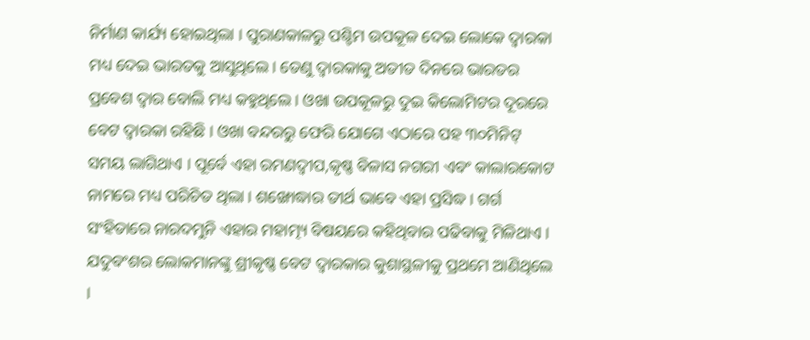ନିର୍ମାଣ କାର୍ଯ୍ୟ ହୋଇଥିଲା । ପୁରାଣକାଳରୁ ପଶ୍ଚିମ ଉପକୂଳ ଦେଇ ଲୋକେ ଦ୍ୱାରକା ମଧ୍ୟ ଦେଇ ଭାରତକୁ ଆସୁଥିଲେ । ତେଣୁ ଦ୍ୱାରକାକୁ ଅତୀତ ଦିନରେ ଭାରତର ପ୍ରବେଶ ଦ୍ୱାର ବୋଲି ମଧ୍ୟ କହୁଥିଲେ । ଓଖା ଉପକୂଳରୁ ଦୁଇ କିଲୋମିଟର ଦୂରରେ ବେଟ ଦ୍ୱାରକା ରହିଛି । ଓଖା ବନ୍ଦରରୁ ଫେରି ଯୋଗେ ଏଠାରେ ପହ ୩୦ମିନିଟ୍ ସମୟ ଲାଗିଥାଏ । ପୂର୍ବେ ଏହା ରମଣଦ୍ୱୀପ,କୃଷ୍ଣ ବିଳାସ ନଗରୀ ଏବଂ କାଲାରକୋଟ ନାମରେ ମଧ୍ୟ ପରିଚିତ ଥିଲା । ଶଙ୍ଖୋଦ୍ଧାର ତୀର୍ଥ ଭାବେ ଏହା ପ୍ରସିଦ୍ଧ । ଗର୍ଗ ସଂହିତାରେ ନାରଦମୁନି ଏହାର ମହାତ୍ମ୍ୟ ବିଷୟରେ କହିଥିବାର ପଢିବାକୁ ମିଳିଥାଏ । ଯଦୁବଂଶର ଲୋକମାନଙ୍କୁ ଶ୍ରୀକୃଷ୍ଣ ବେଟ ଦ୍ୱାରକାର କୁଶାସ୍ଥଳୀକୁ ପ୍ରଥମେ ଆଣିଥିଲେ ।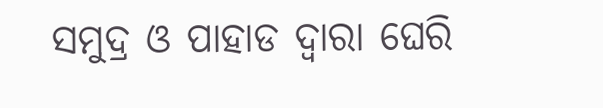ସମୁଦ୍ର ଓ ପାହାଡ ଦ୍ୱାରା ଘେରି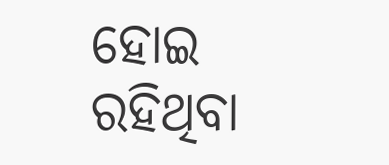ହୋଇ ରହିଥିବା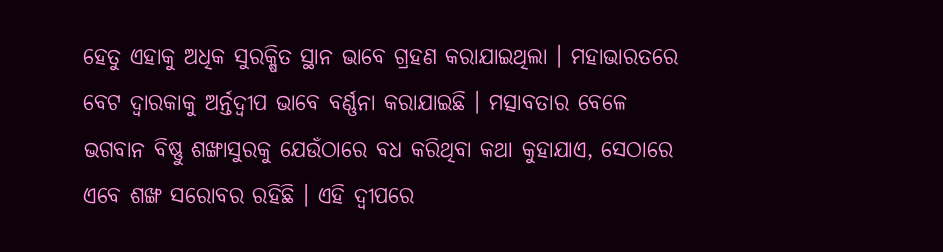ହେତୁ ଏହାକୁ ଅଧିକ ସୁରକ୍ଷିତ ସ୍ଥାନ ଭାବେ ଗ୍ରହଣ କରାଯାଇଥିଲା । ମହାଭାରତରେ ବେଟ ଦ୍ୱାରକାକୁ ଅର୍ନ୍ତଦ୍ୱୀପ ଭାବେ ବର୍ଣ୍ଣନା କରାଯାଇଛି । ମତ୍ସାବତାର ବେଳେ ଭଗବାନ ବିଷ୍ଣୁ ଶଙ୍ଖାସୁରକୁ ଯେଉଁଠାରେ ବଧ କରିଥିବା କଥା କୁହାଯାଏ, ସେଠାରେ ଏବେ ଶଙ୍ଖ ସରୋବର ରହିଛି । ଏହି ଦ୍ୱୀପରେ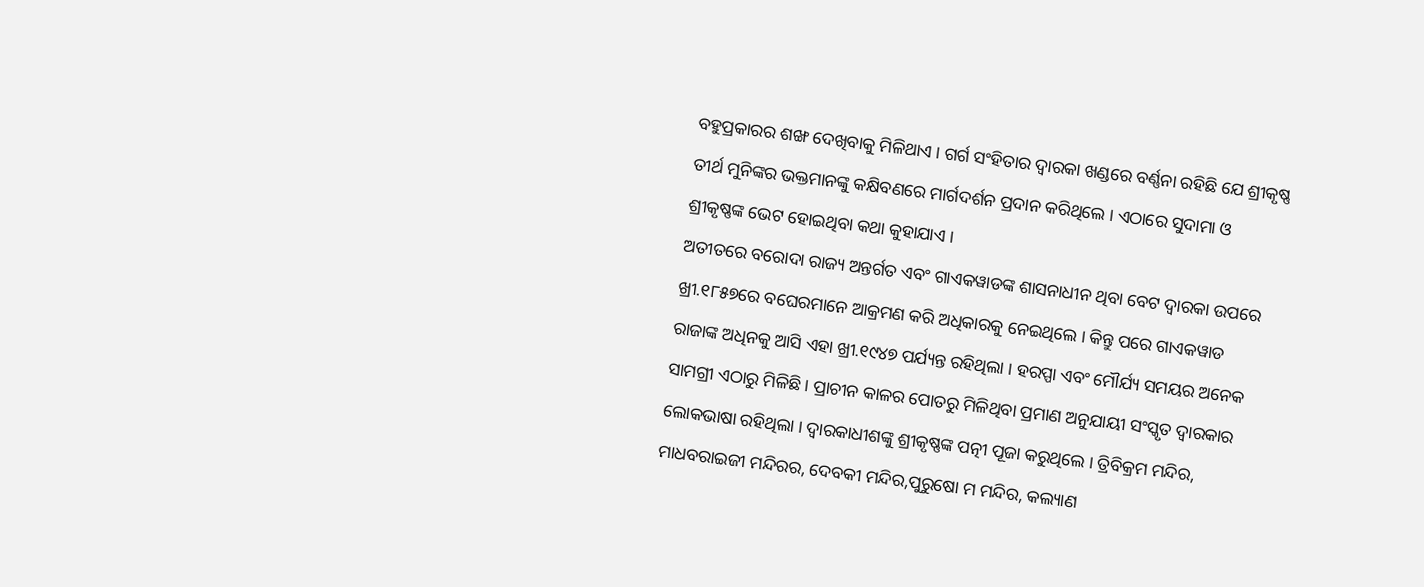ବହୁପ୍ରକାରର ଶଙ୍ଖ ଦେଖିବାକୁ ମିଳିଥାଏ । ଗର୍ଗ ସଂହିତାର ଦ୍ୱାରକା ଖଣ୍ଡରେ ବର୍ଣ୍ଣନା ରହିଛି ଯେ ଶ୍ରୀକୃଷ୍ଣ ତୀର୍ଥ ମୁନିଙ୍କର ଭକ୍ତମାନଙ୍କୁ କକ୍ଷିବଣରେ ମାର୍ଗଦର୍ଶନ ପ୍ରଦାନ କରିଥିଲେ । ଏଠାରେ ସୁଦାମା ଓ ଶ୍ରୀକୃଷ୍ଣଙ୍କ ଭେଟ ହୋଇଥିବା କଥା କୁହାଯାଏ ।
ଅତୀତରେ ବରୋଦା ରାଜ୍ୟ ଅନ୍ତର୍ଗତ ଏବଂ ଗାଏକୱାଡଙ୍କ ଶାସନାଧୀନ ଥିବା ବେଟ ଦ୍ୱାରକା ଉପରେ ଖ୍ରୀ.୧୮୫୭ରେ ବଘେରମାନେ ଆକ୍ରମଣ କରି ଅଧିକାରକୁ ନେଇଥିଲେ । କିନ୍ତୁ ପରେ ଗାଏକୱାଡ ରାଜାଙ୍କ ଅଧିନକୁ ଆସି ଏହା ଖ୍ରୀ.୧୯୪୭ ପର୍ଯ୍ୟନ୍ତ ରହିଥିଲା । ହରପ୍ପା ଏବଂ ମୌର୍ଯ୍ୟ ସମୟର ଅନେକ ସାମଗ୍ରୀ ଏଠାରୁ ମିଳିଛି । ପ୍ରାଚୀନ କାଳର ପୋତରୁ ମିଳିଥିବା ପ୍ରମାଣ ଅନୁଯାୟୀ ସଂସ୍କୃତ ଦ୍ୱାରକାର ଲୋକଭାଷା ରହିଥିଲା । ଦ୍ୱାରକାଧୀଶଙ୍କୁ ଶ୍ରୀକୃଷ୍ଣଙ୍କ ପତ୍ନୀ ପୂଜା କରୁଥିଲେ । ତ୍ରିବିକ୍ରମ ମନ୍ଦିର, ମାଧବରାଇଜୀ ମନ୍ଦିରର, ଦେବକୀ ମନ୍ଦିର,ପୁରୁଷୋ ମ ମନ୍ଦିର, କଲ୍ୟାଣ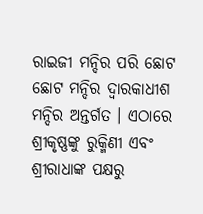ରାଇଜୀ ମନ୍ଦିର ପରି ଛୋଟ ଛୋଟ ମନ୍ଦିର ଦ୍ୱାରକାଧୀଶ ମନ୍ଦିର ଅନ୍ତର୍ଗତ । ଏଠାରେ ଶ୍ରୀକୃଷ୍ଣଙ୍କୁ ରୁକ୍ମିଣୀ ଏବଂ ଶ୍ରୀରାଧାଙ୍କ ପକ୍ଷରୁ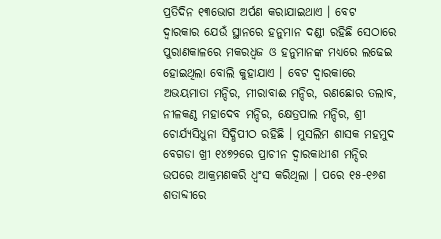ପ୍ରତିଦିନ ୧୩ଭୋଗ ଅର୍ପଣ କରାଯାଇଥାଏ । ବେଟ ଦ୍ୱାରକାର ଯେଉଁ ସ୍ଥାନରେ ହନୁମାନ ଦଣ୍ଡୀ ରହିଛି ସେଠାରେ ପୁରାଣକାଳରେ ମକରଧ୍ୱଜ ଓ ହନୁମାନଙ୍କ ମଧ୍ୟରେ ଲଢେଇ ହୋଇଥିଲା ବୋଲି କୁହାଯାଏ । ବେଟ ଦ୍ୱାରକାରେ ଅଭୟମାତା ମନ୍ଦିର, ମୀରାବାଈ ମନ୍ଦିର, ରଣଛୋର ତଲାବ, ନୀଳକଣ୍ଠ ମହାଦେବ ମନ୍ଦିର, କ୍ଷେତ୍ରପାଲ ମନ୍ଦିର, ଶ୍ରୀ ଚୋର୍ଯ୍ୟସିଧୁନା ସିଦ୍ଧିପୀଠ ରହିଛି । ମୁସଲିମ ଶାସକ ମହମୁଦ ବେଗଡା ଖ୍ରୀ ୧୪୭୨ରେ ପ୍ରାଚୀନ ଦ୍ୱାରକାଧୀଶ ମନ୍ଦିର ଉପରେ ଆକ୍ରମଣକରି ଧ୍ୱଂସ କରିଥିଲା । ପରେ ୧୫-୧୬ଶ ଶତାବ୍ଦୀରେ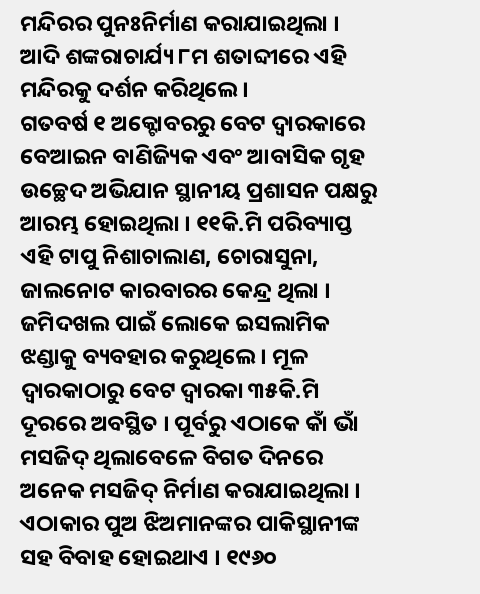ମନ୍ଦିରର ପୁନଃନିର୍ମାଣ କରାଯାଇଥିଲା । ଆଦି ଶଙ୍କରାଚାର୍ଯ୍ୟ ୮ମ ଶତାବ୍ଦୀରେ ଏହି ମନ୍ଦିରକୁ ଦର୍ଶନ କରିଥିଲେ ।
ଗତବର୍ଷ ୧ ଅକ୍ଟୋବରରୁ ବେଟ ଦ୍ୱାରକାରେ ବେଆଇନ ବାଣିଜ୍ୟିକ ଏବଂ ଆବାସିକ ଗୃହ ଉଚ୍ଛେଦ ଅଭିଯାନ ସ୍ଥାନୀୟ ପ୍ରଶାସନ ପକ୍ଷରୁ ଆରମ୍ଭ ହୋଇଥିଲା । ୧୧କି.ମି ପରିବ୍ୟାପ୍ତ ଏହି ଟାପୁ ନିଶାଚାଲାଣ, ଚୋରାସୁନା, ଜାଲନୋଟ କାରବାରର କେନ୍ଦ୍ର ଥିଲା । ଜମିଦଖଲ ପାଇଁ ଲୋକେ ଇସଲାମିକ ଝଣ୍ଡାକୁ ବ୍ୟବହାର କରୁଥିଲେ । ମୂଳ ଦ୍ୱାରକାଠାରୁ ବେଟ ଦ୍ୱାରକା ୩୫କି.ମି ଦୂରରେ ଅବସ୍ଥିତ । ପୂର୍ବରୁ ଏଠାକେ କାଁ ଭାଁ ମସଜିଦ୍ ଥିଲାବେଳେ ବିଗତ ଦିନରେ ଅନେକ ମସଜିଦ୍ ନିର୍ମାଣ କରାଯାଇଥିଲା । ଏଠାକାର ପୁଅ ଝିଅମାନଙ୍କର ପାକିସ୍ଥାନୀଙ୍କ ସହ ବିବାହ ହୋଇଥାଏ । ୧୯୬୦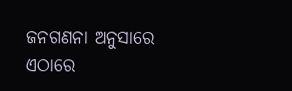ଜନଗଣନା ଅନୁସାରେ ଏଠାରେ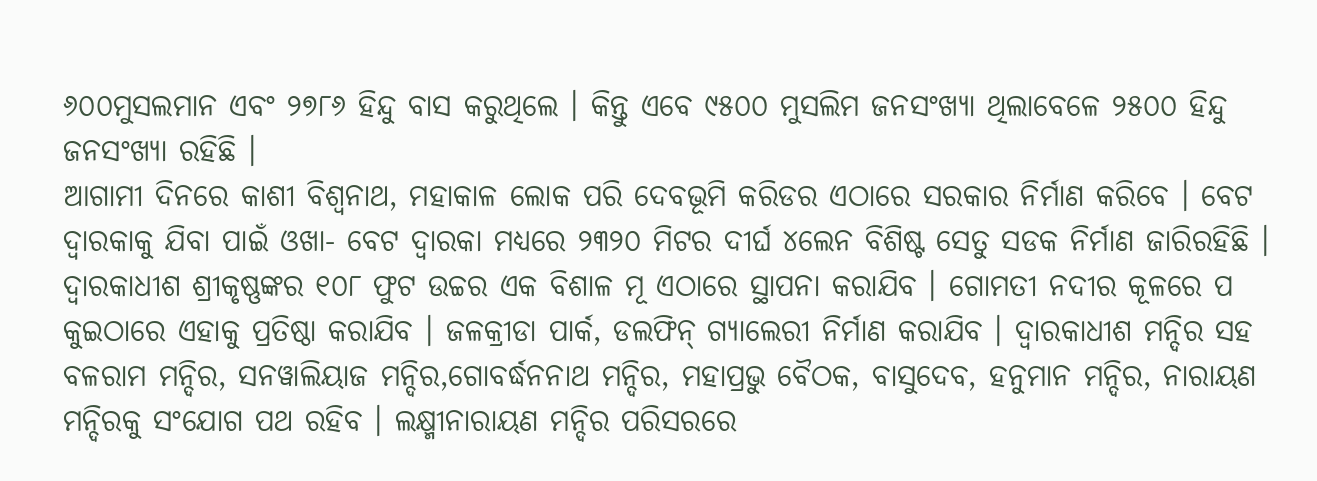୬୦୦ମୁସଲମାନ ଏବଂ ୨୭୮୬ ହିନ୍ଦୁ ବାସ କରୁଥିଲେ । କିନ୍ତୁ ଏବେ ୯୫୦୦ ମୁସଲିମ ଜନସଂଖ୍ୟା ଥିଲାବେଳେ ୨୫୦୦ ହିନ୍ଦୁ ଜନସଂଖ୍ୟା ରହିଛି ।
ଆଗାମୀ ଦିନରେ କାଶୀ ବିଶ୍ୱନାଥ, ମହାକାଳ ଲୋକ ପରି ଦେବଭୂମି କରିଡର ଏଠାରେ ସରକାର ନିର୍ମାଣ କରିବେ । ବେଟ ଦ୍ୱାରକାକୁ ଯିବା ପାଇଁ ଓଖା- ବେଟ ଦ୍ୱାରକା ମଧ୍ୟରେ ୨୩୨୦ ମିଟର ଦୀର୍ଘ ୪ଲେନ ବିଶିଷ୍ଟ ସେତୁ ସଡକ ନିର୍ମାଣ ଜାରିରହିଛି । ଦ୍ୱାରକାଧୀଶ ଶ୍ରୀକୃଷ୍ଣଙ୍କର ୧୦୮ ଫୁଟ ଉଚ୍ଚର ଏକ ବିଶାଳ ମୂ ଏଠାରେ ସ୍ଥାପନା କରାଯିବ । ଗୋମତୀ ନଦୀର କୂଳରେ ପ କୁଇଠାରେ ଏହାକୁ ପ୍ରତିଷ୍ଠା କରାଯିବ । ଜଳକ୍ରୀଡା ପାର୍କ, ଡଲଫିନ୍ ଗ୍ୟାଲେରୀ ନିର୍ମାଣ କରାଯିବ । ଦ୍ୱାରକାଧୀଶ ମନ୍ଦିର ସହ ବଳରାମ ମନ୍ଦିର, ସନୱାଲିୟାଜ ମନ୍ଦିର,ଗୋବର୍ଦ୍ଧନନାଥ ମନ୍ଦିର, ମହାପ୍ରଭୁ ବୈଠକ, ବାସୁଦେବ, ହନୁମାନ ମନ୍ଦିର, ନାରାୟଣ ମନ୍ଦିରକୁ ସଂଯୋଗ ପଥ ରହିବ । ଲକ୍ଷ୍ମୀନାରାୟଣ ମନ୍ଦିର ପରିସରରେ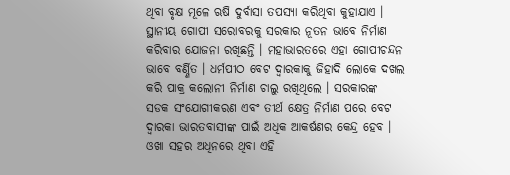ଥିବା ବୃକ୍ଷ ମୂଳେ ଋଷି ଦୁର୍ବାସା ତପସ୍ୟା କରିଥିବା କୁହାଯାଏ । ସ୍ଥାନୀୟ ଗୋପୀ ସରୋବରକୁ ସରକାର ନୂତନ ଭାବେ ନିର୍ମାଣ କରିବାର ଯୋଜନା ରଖିଛନ୍ତି । ମହାଭାରତରେ ଏହା ଗୋପୀଚନ୍ଦନ ଭାବେ ବର୍ଣ୍ଣିତ । ଧର୍ମପୀଠ ବେଟ ଦ୍ୱାରକାକୁ ଜିହାଦି ଲୋକେ ଦଖଲ କରି ପାକ୍ର କଲୋନୀ ନିର୍ମାଣ ଚାଲୁ ରଖିଥିଲେ । ସରକାରଙ୍କ ସଡକ ସଂଯୋଗୀକରଣ ଏବଂ ତୀର୍ଥ କ୍ଷେତ୍ର ନିର୍ମାଣ ପରେ ବେଟ ଦ୍ୱାରକା ଭାରତବାସୀଙ୍କ ପାଇଁ ଅଧିକ ଆକର୍ଷଣର କେନ୍ଦ୍ର ହେବ । ଓଖା ସହର ଅଧିନରେ ଥିବା ଏହି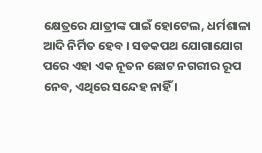କ୍ଷେତ୍ରରେ ଯାତ୍ରୀଙ୍କ ପାଇଁ ହୋଟେଲ, ଧର୍ମଶାଳା ଆଦି ନିର୍ମିତ ହେବ । ସଡକପଥ ଯୋଗାଯୋଗ ପରେ ଏହା ଏକ ନୂତନ ଛୋଟ ନଗରୀର ରୂପ ନେବ, ଏଥିରେ ସନ୍ଦେହ ନାହିଁ ।